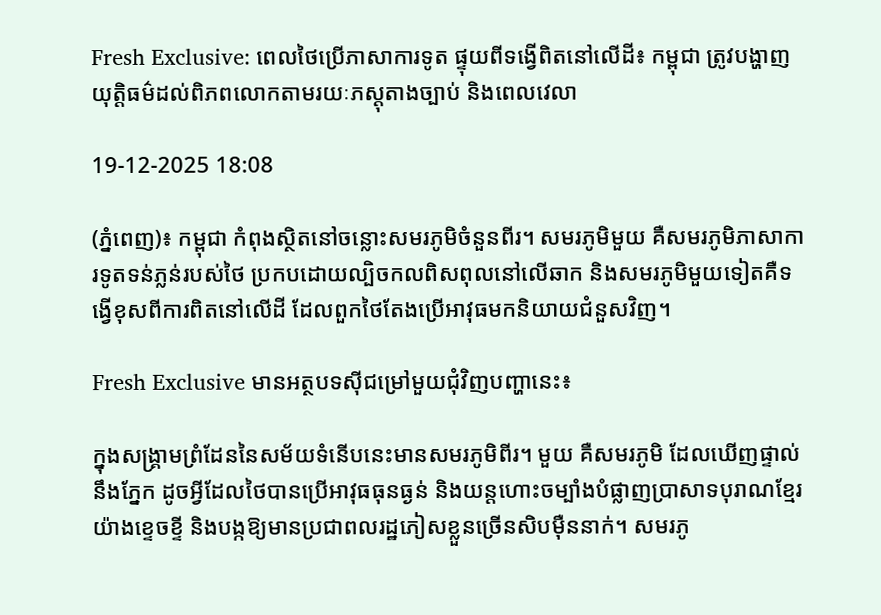Fresh Exclusive: ពេលថៃប្រើភាសាការទូត ផ្ទុយពីទង្វើពិតនៅលើដី៖ កម្ពុជា ត្រូវបង្ហាញយុត្តិធម៌ដល់ពិភពលោកតាមរយៈភស្តុតាងច្បាប់ និងពេលវេលា

19-12-2025 18:08

(ភ្នំពេញ)៖ កម្ពុជា កំពុងស្ថិតនៅចន្លោះសមរភូមិចំនួនពីរ។ សមរភូមិមួយ គឺសមរភូមិភាសាការទូតទន់ភ្លន់របស់ថៃ ប្រកបដោយល្បិចកលពិសពុលនៅលើឆាក និងសមរភូមិមួយទៀតគឺទង្វើខុសពីការពិតនៅលើដី ដែលពួកថៃតែងប្រើអាវុធមកនិយាយជំនួសវិញ។

Fresh Exclusive មានអត្ថបទស៊ីជម្រៅមួយជុំវិញបញ្ហានេះ៖

ក្នុងសង្គ្រាមព្រំដែននៃសម័យទំនើបនេះមានសមរភូមិពីរ។ មួយ គឺសមរភូមិ ដែលឃើញផ្ទាល់នឹងភ្នែក ដូចអ្វីដែលថៃបានប្រើអាវុធធុនធ្ងន់ និងយន្តហោះចម្បាំងបំផ្លាញប្រាសាទបុរាណខ្មែរយ៉ាងខ្ទេចខ្ទី និងបង្កឱ្យមានប្រជាពលរដ្ឋភៀសខ្លួនច្រើនសិបម៉ឺននាក់។ សមរភូ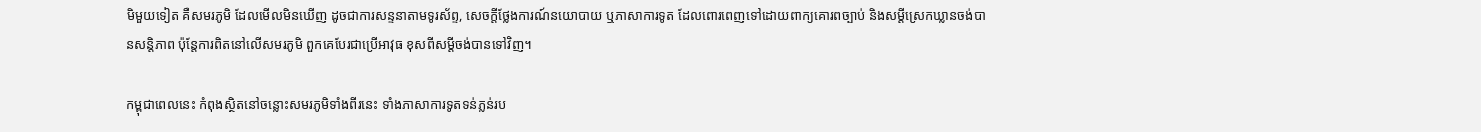មិមួយទៀត គឺសមរភូមិ ដែលមើលមិនឃើញ ដូចជាការសន្ទនាតាមទូរស័ព្ទ, សេចក្តីថ្លែងការណ៍នយោបាយ ឬភាសាការទូត ដែលពោរពេញទៅដោយពាក្យគោរពច្បាប់ និងសម្តីស្រេកឃ្លានចង់បានសន្តិភាព ប៉ុន្តែការពិតនៅលើសមរភូមិ ពួកគេបែរជាប្រើអាវុធ ខុសពីសម្តីចង់បានទៅវិញ។

កម្ពុជាពេលនេះ កំពុងស្ថិតនៅចន្លោះសមរភូមិទាំងពីរនេះ ទាំងភាសាការទូតទន់ភ្លន់រប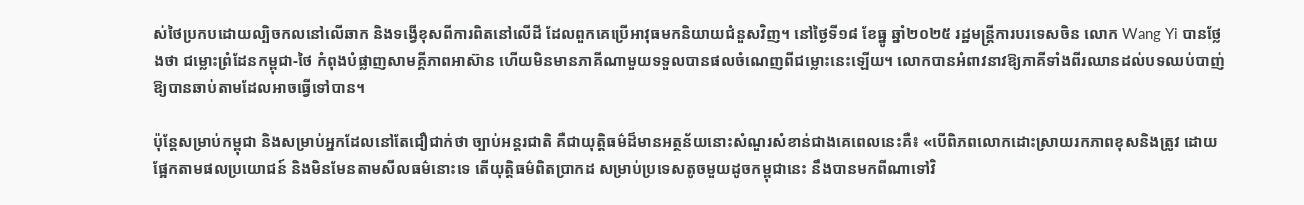ស់ថៃប្រកបដោយល្បិចកលនៅលើឆាក និងទង្វើខុសពីការពិតនៅលើដី ដែលពួកគេប្រើអាវុធមកនិយាយជំនួសវិញ។ នៅថ្ងៃទី១៨ ខែធ្នូ ឆ្នាំ២០២៥ រដ្ឋមន្ត្រីការបរទេសចិន លោក Wang Yi បានថ្លែងថា ជម្លោះព្រំដែនកម្ពុជា-ថៃ កំពុងបំផ្លាញសាមគ្គីភាពអាស៊ាន ហើយមិនមានភាគីណាមួយទទួលបានផលចំណេញពីជម្លោះនេះឡើយ។ លោកបានអំពាវនាវឱ្យភាគីទាំងពីរឈានដល់បទឈប់បាញ់ឱ្យបានឆាប់តាមដែលអាចធ្វើទៅបាន។

ប៉ុន្តែសម្រាប់កម្ពុជា និងសម្រាប់អ្នកដែលនៅតែជឿជាក់ថា ច្បាប់អន្តរជាតិ គឺជាយុត្តិធម៌ដ៏មានអត្ថន័យនោះសំណួរសំខាន់ជាងគេពេលនេះគឺ៖ «បើពិភពលោកដោះស្រាយរកភាពខុសនិងត្រូវ ដោយផ្អែកតាមផលប្រយោជន៍ និងមិនមែនតាមសីលធម៌នោះទេ តើយុត្តិធម៌ពិតប្រាកដ សម្រាប់ប្រទេសតូចមួយដូចកម្ពុជានេះ នឹងបានមកពីណាទៅវិ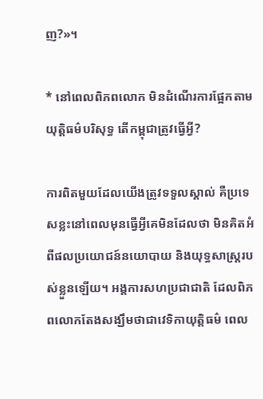ញ?»។

* នៅពេលពិភពលោក មិនដំណើរការផ្អែកតាមយុត្តិធម៌បរិសុទ្ធ តើកម្ពុជាត្រូវធ្វើអ្វី?

ការពិតមួយដែលយើងត្រូវទទួលស្គាល់ គឺប្រទេសខ្លះនៅពេលមុនធ្វើអ្វីគេមិនដែលថា មិនគិតអំពីផលប្រយោជន៍នយោបាយ និងយុទ្ធសាស្ត្ររបស់ខ្លួនឡើយ។ អង្គការសហប្រជាជាតិ ដែលពិភពលោកតែងសង្ឃឹមថាជាវេទិកាយុត្តិធម៌ ពេល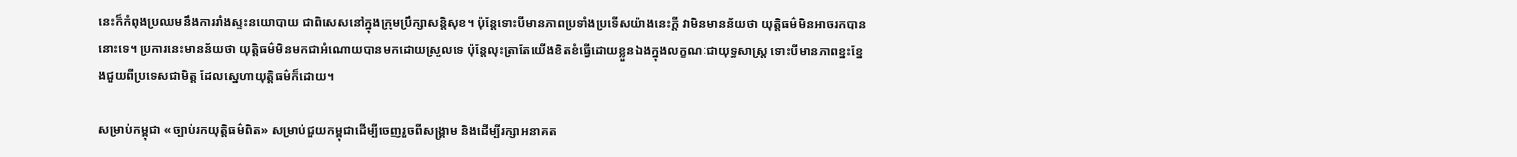នេះក៏កំពុងប្រឈមនឹងការរាំងស្ទះនយោបាយ ជាពិសេសនៅក្នុងក្រុមប្រឹក្សាសន្តិសុខ។ ប៉ុន្តែទោះបីមានភាពប្រទាំងប្រទើសយ៉ាងនេះក្តី វាមិនមានន័យថា យុត្តិធម៌មិនអាចរកបាននោះទេ។ ប្រការនេះមានន័យថា យុត្តិធម៌មិនមកជាអំណោយបានមកដោយស្រួលទេ ប៉ុន្តែលុះត្រាតែយើងខិតខំធ្វើដោយខ្លួនឯងក្នុងលក្ខណៈជាយុទ្ធសាស្ត្រ ទោះបីមានភាពខ្នះខ្នែងជួយពីប្រទេសជាមិត្ត ដែលស្នេហាយុត្តិធម៌ក៏ដោយ។

សម្រាប់កម្ពុជា «ច្បាប់រកយុត្តិធម៌ពិត» សម្រាប់ជួយកម្ពុជាដើម្បីចេញរួចពីសង្គ្រាម និងដើម្បីរក្សាអនាគត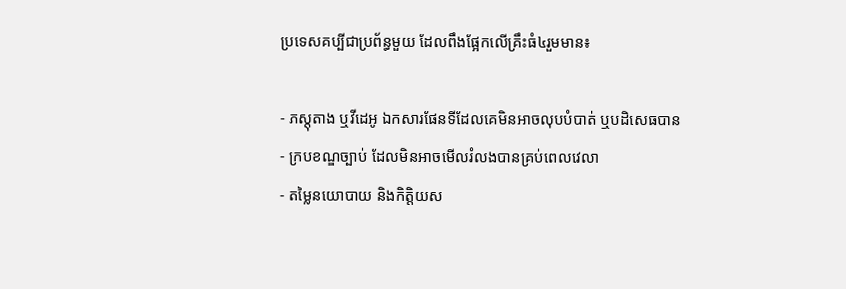ប្រទេសគប្បីជាប្រព័ន្ធមួយ ដែលពឹងផ្អែកលើគ្រឹះធំ៤រួមមាន៖

- ភស្តុតាង ឬវីដេអូ ឯកសារផែនទីដែលគេមិនអាចលុបបំបាត់ ឬបដិសេធបាន
- ក្របខណ្ឌច្បាប់ ដែលមិនអាចមើលរំលងបានគ្រប់ពេលវេលា
- តម្លៃនយោបាយ និងកិត្តិយស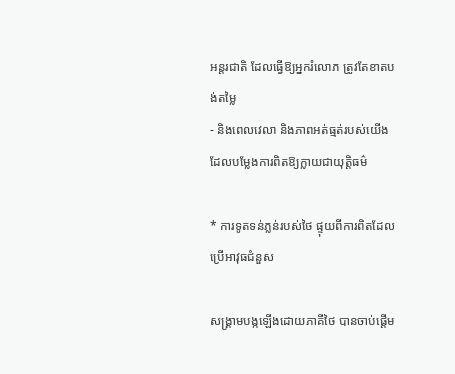អន្តរជាតិ ដែលធ្វើឱ្យអ្នករំលោភ ត្រូវតែខាតបង់តម្លៃ
- និងពេលវេលា និងភាពអត់ធ្មត់របស់យើង ដែលបម្លែងការពិតឱ្យក្លាយជាយុត្តិធម៌

* ការទូតទន់ភ្លន់របស់ថៃ ផ្ទុយពីការពិតដែលប្រើអាវុធជំនួស

សង្គ្រាមបង្កឡើងដោយភាគីថៃ បានចាប់ផ្តើម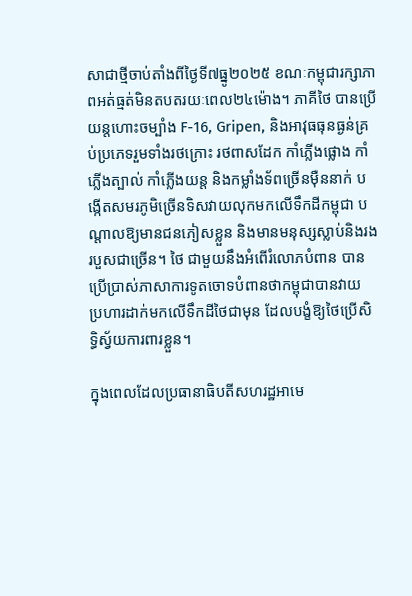សាជាថ្មីចាប់តាំងពីថ្ងៃទី៧ធ្នូ២០២៥ ខណៈកម្ពុជារក្សាភាពអត់ធ្មត់មិនតបតរយៈពេល២៤ម៉ោង។ ភាគីថៃ បានប្រើយន្តហោះចម្បាំង F-16, Gripen, និងអាវុធធុនធ្ងន់គ្រប់ប្រភេទរួមទាំងរថក្រោះ រថពាសដែក កាំភ្លើងផ្លោង កាំភ្លើងត្បាល់ កាំភ្លើងយន្ត និងកម្លាំងទ័ពច្រើនម៉ឺននាក់ បង្កើតសមរភូមិច្រើនទិសវាយលុកមកលើទឹកដីកម្ពុជា បណ្តាលឱ្យមានជនភៀសខ្លួន និងមានមនុស្សស្លាប់និងរងរបួសជាច្រើន។ ថៃ ជាមួយនឹងអំពើរំលោភបំពាន បានប្រើប្រាស់ភាសាការទូតចោទបំពានថាកម្ពុជាបានវាយ ប្រហារដាក់មកលើទឹកដីថៃជាមុន ដែលបង្ខំឱ្យថៃប្រើសិទ្ធិស្វ័យការពារខ្លួន។

ក្នុងពេលដែលប្រធានាធិបតីសហរដ្ឋអាមេ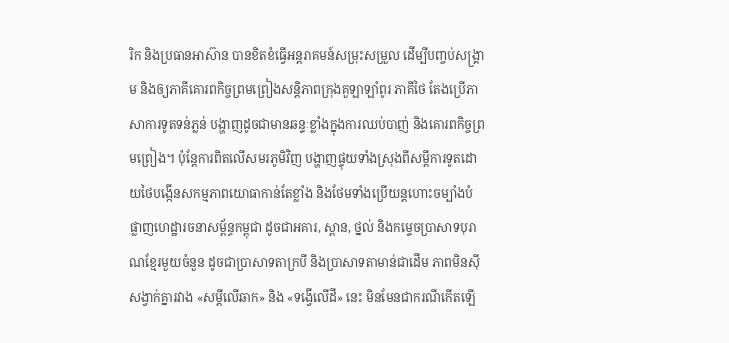រិក និងប្រធានអាស៊ាន បានខិតខំធ្វើអន្តរាគមន៍សម្រុះសម្រួល ដើម្បីបញ្ចប់សង្គ្រាម និងឲ្យភាគីគោរពកិច្ចព្រមព្រៀងសន្តិភាពក្រុងគួឡាឡាំពូរ ភាគីថៃ តែងប្រើភាសាការទូតទន់ភ្លន់ បង្ហាញដូចជាមានឆន្ទៈខ្លាំងក្នុងការឈប់បាញ់ និងគោរពកិច្ចព្រមព្រៀង។ ប៉ុន្តែការពិតលើសមរភូមិវិញ បង្ហាញផ្ទុយទាំងស្រុងពីសម្តីការទូតដោយថៃបង្កើនសកម្មភាពយោធាកាន់តែខ្លាំង និងថែមទាំងប្រើយន្តហោះចម្បាំងបំផ្លាញហេដ្ឋារចនាសម្ព័ន្ធកម្ពុជា ដូចជាអគារ, ស្ពាន, ថ្នល់ និងកម្ទេចប្រាសាទបុរាណខ្មែរមួយចំនួន ដូចជាប្រាសាទតាក្របី និងប្រាសាទតាមាន់ជាដើម ភាពមិនស៊ីសង្វាក់គ្នារវាង «សម្តីលើឆាក» និង «ទង្វើលើដី» នេះ មិនមែនជាករណីកើតឡើ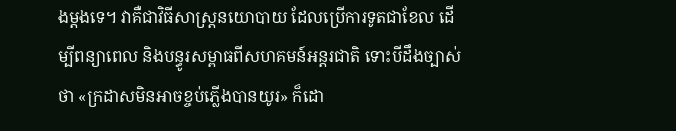ងម្ដងទេ។ វាគឺជាវិធីសាស្ត្រនយោបាយ ដែលប្រើការទូតជាខែល ដើម្បីពន្យាពេល និងបន្ធូរសម្ពាធពីសហគមន៍អន្តរជាតិ ទោះបីដឹងច្បាស់ថា «ក្រដាសមិនអាចខ្ចប់ភ្លើងបានយូរ» ក៏ដោ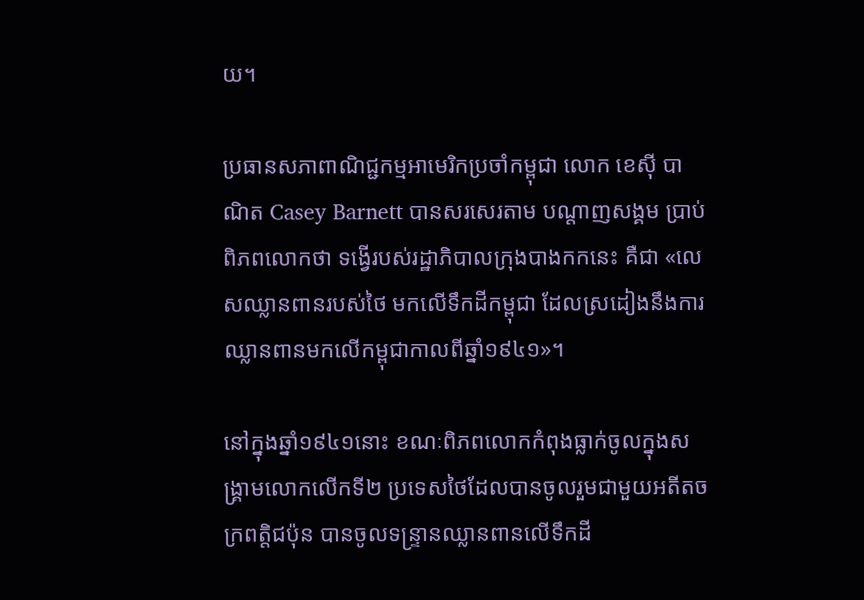យ។

ប្រធានសភាពាណិជ្ជកម្មអាមេរិកប្រចាំកម្ពុជា លោក ខេស៊ី បាណិត Casey Barnett បានសរសេរតាម បណ្តាញសង្គម ប្រាប់ពិភពលោកថា ទង្វើរបស់រដ្ឋាភិបាលក្រុងបាងកកនេះ គឺជា «លេសឈ្លានពានរបស់ថៃ មកលើទឹកដីកម្ពុជា ដែលស្រដៀងនឹងការឈ្លានពានមកលើកម្ពុជាកាលពីឆ្នាំ១៩៤១»។

នៅក្នុងឆ្នាំ១៩៤១នោះ ខណៈពិភពលោកកំពុងធ្លាក់ចូលក្នុងសង្គ្រាមលោកលើកទី២ ប្រទេសថៃដែលបានចូលរួមជាមួយអតីតចក្រពត្តិជប៉ុន បានចូលទន្ទ្រានឈ្លានពានលើទឹកដី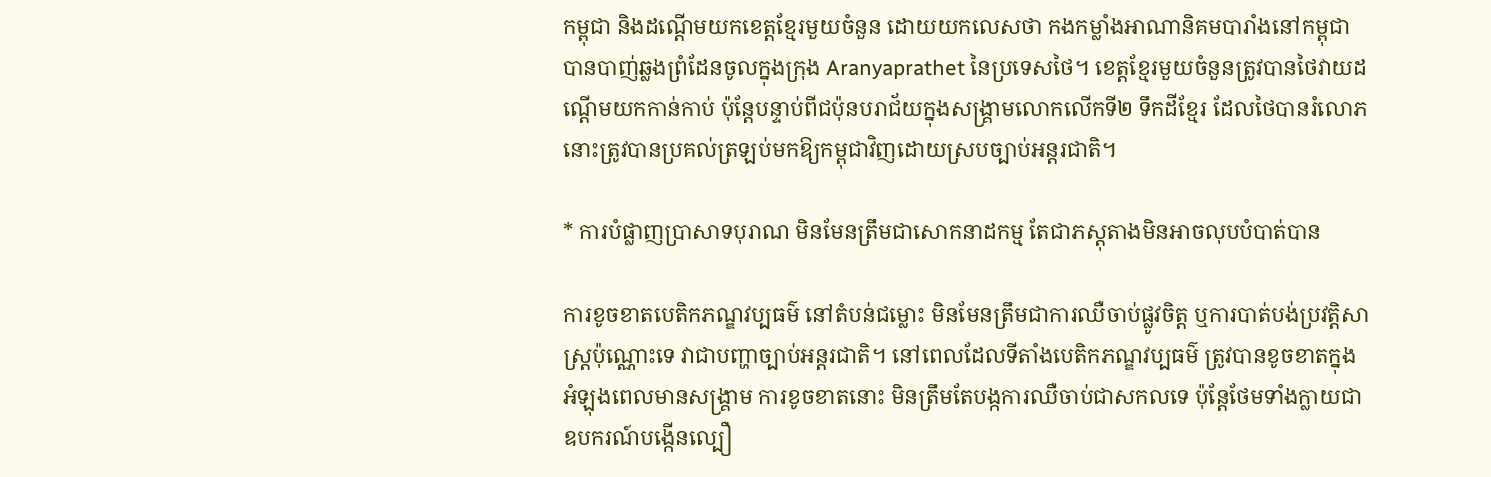កម្ពុជា និងដណ្តើមយកខេត្តខ្មែរមួយចំនួន ដោយយកលេសថា កងកម្លាំងអាណានិគមបារាំងនៅកម្ពុជា បានបាញ់ឆ្លងព្រំដែនចូលក្នុងក្រុង Aranyaprathet នៃប្រទេសថៃ។ ខេត្តខ្មែរមួយចំនួនត្រូវបានថៃវាយដណ្តើមយកកាន់កាប់ ប៉ុន្តែបន្ទាប់ពីជប៉ុនបរាជ័យក្នុងសង្គ្រាមលោកលើកទី២ ទឹកដីខ្មែរ ដែលថៃបានរំលោភនោះត្រូវបានប្រគល់ត្រឡប់មកឱ្យកម្ពុជាវិញដោយស្របច្បាប់អន្តរជាតិ។

* ការបំផ្លាញប្រាសាទបុរាណ មិនមែនត្រឹមជាសោកនាដកម្ម តែជាភស្តុតាងមិនអាចលុបបំបាត់បាន

ការខូចខាតបេតិកភណ្ឌវប្បធម៌ នៅតំបន់ជម្លោះ មិនមែនត្រឹមជាការឈឺចាប់ផ្លូវចិត្ត ឬការបាត់បង់ប្រវត្តិសាស្ត្រប៉ុណ្ណោះទេ វាជាបញ្ហាច្បាប់អន្តរជាតិ។ នៅពេលដែលទីតាំងបេតិកភណ្ឌវប្បធម៌ ត្រូវបានខូចខាតក្នុងអំឡុងពេលមានសង្គ្រាម ការខូចខាតនោះ មិនត្រឹមតែបង្កការឈឺចាប់ជាសកលទេ ប៉ុន្តែថែមទាំងក្លាយជាឧបករណ៍បង្កើនល្បឿ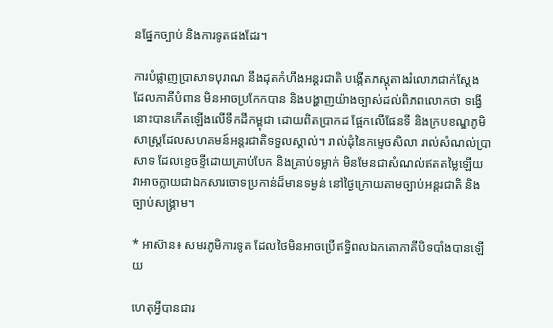នផ្នែកច្បាប់ និងការទូតផងដែរ។

ការបំផ្លាញប្រាសាទបុរាណ នឹងដុតកំហឹងអន្តរជាតិ បង្កើតភស្តុតាងរំលោភជាក់ស្តែង ដែលភាគីបំពាន មិនអាចប្រកែកបាន និងបង្ហាញយ៉ាងច្បាស់ដល់ពិភពលោកថា ទង្វើនោះបានកើតឡើងលើទឹកដីកម្ពុជា ដោយពិតប្រាកដ ផ្អែកលើផែនទី និងក្របខណ្ឌភូមិសាស្ត្រដែលសហគមន៍អន្តរជាតិទទួលស្គាល់។ រាល់ដុំនៃកម្ទេចសិលា រាល់សំណល់ប្រាសាទ ដែលខ្ទេចខ្ទីដោយគ្រាប់បែក និងគ្រាប់ទម្លាក់ មិនមែនជាសំណល់ឥតតម្លៃឡើយ វាអាចក្លាយជាឯកសារចោទប្រកាន់ដ៏មានទម្ងន់ នៅថ្ងៃក្រោយតាមច្បាប់អន្តរជាតិ និងច្បាប់សង្គ្រាម។

* អាស៊ាន៖ សមរភូមិការទូត ដែលថៃមិនអាចប្រើឥទ្ធិពលឯកតោភាគីបិទបាំងបានឡើយ

ហេតុអ្វីបានជារ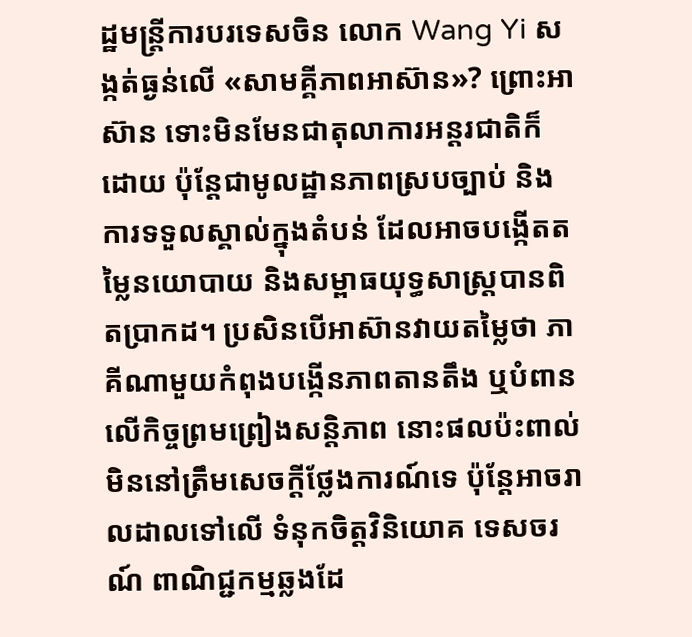ដ្ឋមន្ត្រីការបរទេសចិន លោក Wang Yi សង្កត់ធ្ងន់លើ «សាមគ្គីភាពអាស៊ាន»? ព្រោះអាស៊ាន ទោះមិនមែនជាតុលាការអន្តរជាតិក៏ដោយ ប៉ុន្តែជាមូលដ្ឋានភាពស្របច្បាប់ និងការទទួលស្គាល់ក្នុងតំបន់ ដែលអាចបង្កើតតម្លៃនយោបាយ និងសម្ពាធយុទ្ធសាស្ត្របានពិតប្រាកដ។ ប្រសិនបើអាស៊ានវាយតម្លៃថា ភាគីណាមួយកំពុងបង្កើនភាពតានតឹង ឬបំពានលើកិច្ចព្រមព្រៀងសន្តិភាព នោះផលប៉ះពាល់មិននៅត្រឹមសេចក្តីថ្លែងការណ៍ទេ ប៉ុន្តែអាចរាលដាលទៅលើ ទំនុកចិត្តវិនិយោគ ទេសចរណ៍ ពាណិជ្ជកម្មឆ្លងដែ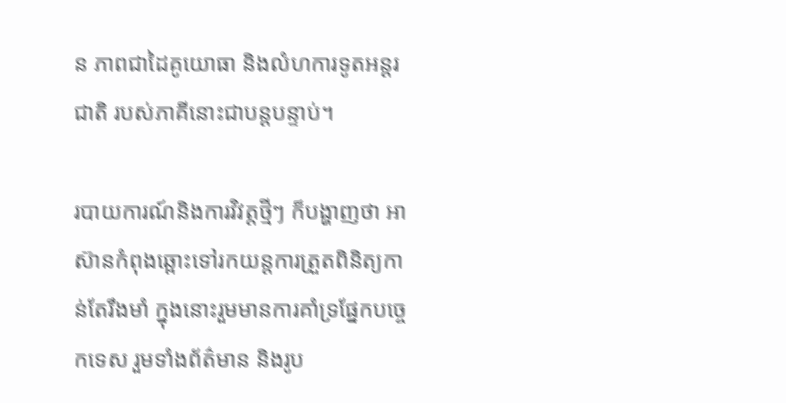ន ភាពជាដៃគូយោធា និងលំហការទូតអន្តរជាតិ របស់ភាគីនោះជាបន្តបន្ទាប់។

របាយការណ៍និងការវិវត្តថ្មីៗ ក៏បង្ហាញថា អាស៊ានកំពុងឆ្ពោះទៅរកយន្តការត្រួតពិនិត្យកាន់តែរឹងមាំ ក្នុងនោះរួមមានការគាំទ្រផ្នែកបច្ចេកទេស រួមទាំងព័ត៌មាន និងរូប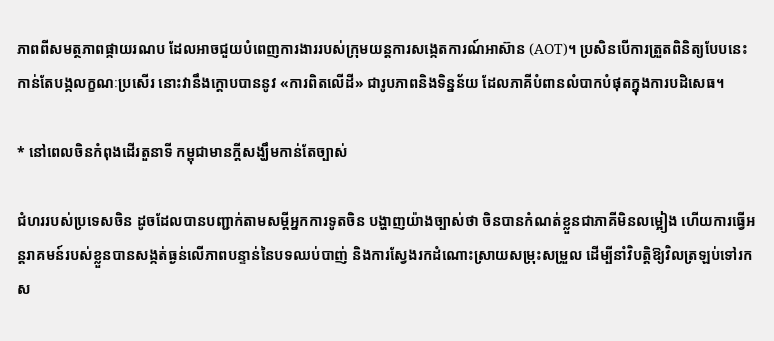ភាពពីសមត្ថភាពផ្កាយរណប ដែលអាចជួយបំពេញការងាររបស់ក្រុមយន្តការសង្កេតការណ៍អាស៊ាន (AOT)។ ប្រសិនបើការត្រួតពិនិត្យបែបនេះ កាន់តែបង្កលក្ខណៈប្រសើរ នោះវានឹងក្តោបបាននូវ «ការពិតលើដី» ជារូបភាពនិងទិន្នន័យ ដែលភាគីបំពានលំបាកបំផុតក្នុងការបដិសេធ។

* នៅពេលចិនកំពុងដើរតួនាទី កម្ពុជាមានក្តីសង្ឃឹមកាន់តែច្បាស់

ជំហររបស់ប្រទេសចិន ដូចដែលបានបញ្ជាក់តាមសម្តីអ្នកការទូតចិន បង្ហាញយ៉ាងច្បាស់ថា ចិនបានកំណត់ខ្លួនជាភាគីមិនលម្អៀង ហើយការធ្វើអន្តរាគមន៍របស់ខ្លួនបានសង្កត់ធ្ងន់លើភាពបន្ទាន់នៃបទឈប់បាញ់ និងការស្វែងរកដំណោះស្រាយសម្រុះសម្រួល ដើម្បីនាំវិបត្តិឱ្យវិលត្រឡប់ទៅរកស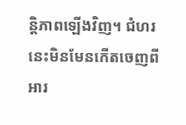ន្តិភាពឡើងវិញ។ ជំហរនេះមិនមែនកើតចេញពីអារ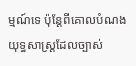ម្មណ៍ទេ ប៉ុន្តែពីគោលបំណងយុទ្ធសាស្ត្រដែលច្បាស់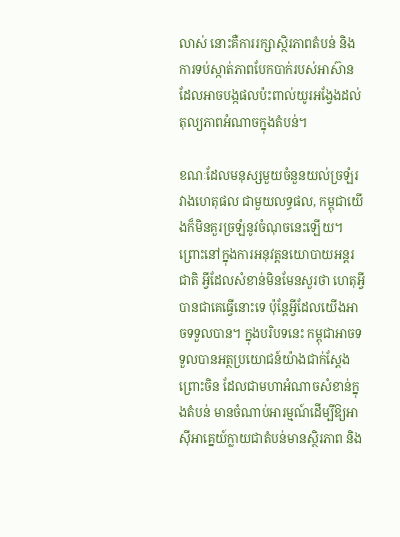លាស់ នោះគឺការរក្សាស្ថិរភាពតំបន់ និងការទប់ស្កាត់ភាពបែកបាក់របស់អាស៊ាន ដែលអាចបង្កផលប៉ះពាល់យូរអង្វែងដល់តុល្យភាពអំណាចក្នុងតំបន់។

ខណៈដែលមនុស្សមួយចំនួនយល់ច្រឡំរវាងហេតុផល ជាមួយលទ្ធផល, កម្ពុជាយើងក៏មិនគួរច្រឡំនូវចំណុចនេះឡើយ។ ព្រោះនៅក្នុងការអនុវត្តនយោបាយអន្តរជាតិ អ្វីដែលសំខាន់មិនមែនសួរថា ហេតុអ្វីបានជាគេធ្វើនោះទេ ប៉ុន្តែអ្វីដែលយើងអាចទទួលបាន។ ក្នុងបរិបទនេះ កម្ពុជាអាចទទួលបានអត្ថប្រយោជន៍យ៉ាងជាក់ស្តែង ព្រោះចិន ដែលជាមហាអំណាចសំខាន់ក្នុងតំបន់ មានចំណាប់អារម្មណ៍ដើម្បីឱ្យអាស៊ីអាគ្នេយ៍ក្លាយជាតំបន់មានស្ថិរភាព និង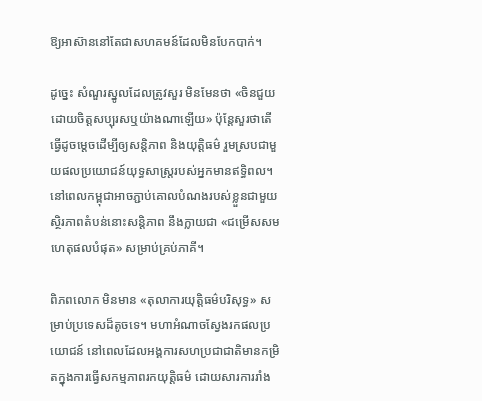ឱ្យអាស៊ាននៅតែជាសហគមន៍ដែលមិនបែកបាក់។

ដូច្នេះ សំណួរស្នូលដែលត្រូវសួរ មិនមែនថា «ចិនជួយដោយចិត្តសប្បុរសឬយ៉ាងណាឡើយ» ប៉ុន្តែសួរថាតើធ្វើដូចម្តេចដើម្បីឲ្យសន្តិភាព និងយុត្តិធម៌ រួមស្របជាមួយផលប្រយោជន៍យុទ្ធសាស្ត្ររបស់អ្នកមានឥទ្ធិពល។ នៅពេលកម្ពុជាអាចភ្ជាប់គោលបំណងរបស់ខ្លួនជាមួយស្ថិរភាពតំបន់នោះសន្តិភាព នឹងក្លាយជា «ជម្រើសសមហេតុផលបំផុត» សម្រាប់គ្រប់ភាគី។

ពិភពលោក មិនមាន «តុលាការយុត្តិធម៌បរិសុទ្ធ» សម្រាប់ប្រទេសដ៏តូចទេ។ មហាអំណាចស្វែងរកផលប្រយោជន៍ នៅពេលដែលអង្គការសហប្រជាជាតិមានកម្រិតក្នុងការធ្វើសកម្មភាពរកយុត្តិធម៌ ដោយសារការរាំង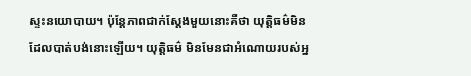ស្ទះនយោបាយ។ ប៉ុន្តែភាពជាក់ស្តែងមួយនោះគឺថា យុត្តិធម៌មិនដែលបាត់បង់នោះឡើយ។ យុត្តិធម៌ មិនមែនជាអំណោយរបស់អ្ន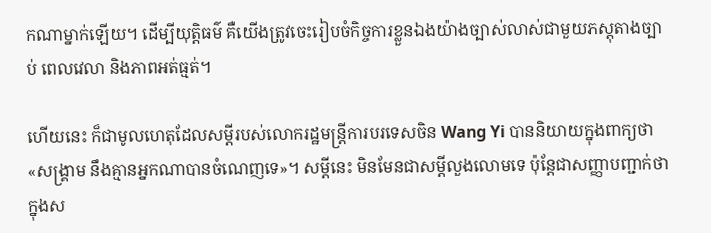កណាម្នាក់ឡើយ។ ដើម្បីយុត្តិធម៌ គឺយើងត្រូវចេះរៀបចំកិច្ចការខ្លួនឯងយ៉ាងច្បាស់លាស់ជាមួយភស្តុតាងច្បាប់ ពេលវេលា និងភាពអត់ធ្មត់។

ហើយនេះ ក៏ជាមូលហេតុដែលសម្តីរបស់លោករដ្ឋមន្ត្រីការបរទេសចិន Wang Yi បាននិយាយក្នុងពាក្យថា «សង្គ្រាម នឹងគ្មានអ្នកណាបានចំណេញទេ»។ សម្តីនេះ មិនមែនជាសម្តីលួងលោមទេ ប៉ុន្តែជាសញ្ញាបញ្ជាក់ថាក្នុងស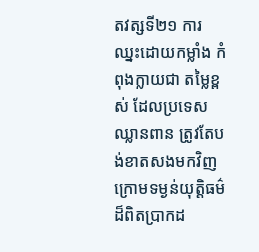តវត្សទី២១ ការឈ្នះដោយកម្លាំង កំពុងក្លាយជា តម្លៃខ្ពស់ ដែលប្រទេសឈ្លានពាន ត្រូវតែបង់ខាតសងមកវិញ ក្រោមទម្ងន់យុត្តិធម៌ដ៏ពិតប្រាកដ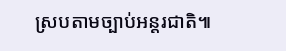ស្របតាមច្បាប់អន្តរជាតិ៕